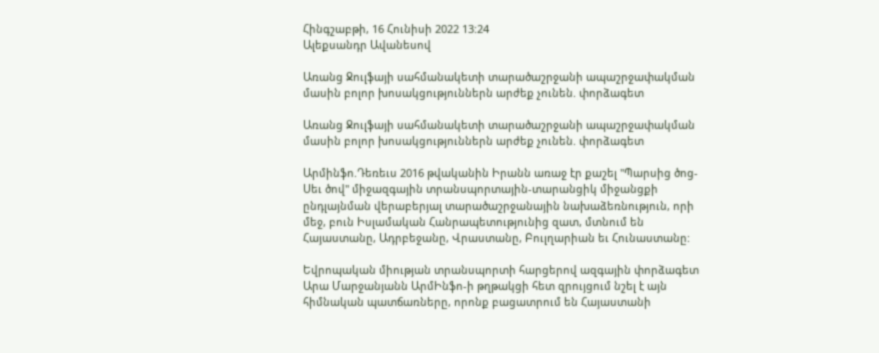Հինգշաբթի, 16 Հունիսի 2022 13:24
Ալեքսանդր Ավանեսով

Առանց Ջուլֆայի սահմանակետի տարածաշրջանի ապաշրջափակման մասին բոլոր խոսակցություններն արժեք չունեն. փորձագետ

Առանց Ջուլֆայի սահմանակետի տարածաշրջանի ապաշրջափակման մասին բոլոր խոսակցություններն արժեք չունեն. փորձագետ

Արմինֆո.Դեռեւս 2016 թվականին Իրանն առաջ էր քաշել "Պարսից ծոց-Սեւ ծով" միջազգային տրանսպորտային-տարանցիկ միջանցքի ընդլայնման վերաբերյալ տարածաշրջանային նախաձեռնություն, որի մեջ, բուն Իսլամական Հանրապետությունից զատ, մտնում են Հայաստանը, Ադրբեջանը, Վրաստանը, Բուլղարիան եւ Հունաստանը:

Եվրոպական միության տրանսպորտի հարցերով ազգային փորձագետ Արա Մարջանյանն ԱրմԻնֆո-ի թղթակցի հետ զրույցում նշել է այն հիմնական պատճառները, որոնք բացատրում են Հայաստանի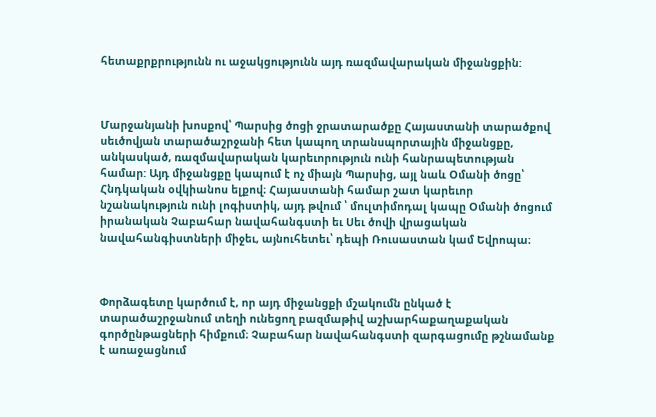հետաքրքրությունն ու աջակցությունն այդ ռազմավարական միջանցքին:



Մարջանյանի խոսքով՝ Պարսից ծոցի ջրատարածքը Հայաստանի տարածքով սեւծովյան տարածաշրջանի հետ կապող տրանսպորտային միջանցքը, անկասկած, ռազմավարական կարեւորություն ունի հանրապետության համար: Այդ միջանցքը կապում է ոչ միայն Պարսից, այլ նաև Օմանի ծոցը՝ Հնդկական օվկիանոս ելքով։ Հայաստանի համար շատ կարեւոր նշանակություն ունի լոգիստիկ, այդ թվում ՝ մուլտիմոդալ կապը Օմանի ծոցում իրանական Չաբահար նավահանգստի եւ Սեւ ծովի վրացական նավահանգիստների միջեւ, այնուհետեւ՝ դեպի Ռուսաստան կամ Եվրոպա։



Փորձագետը կարծում է, որ այդ միջանցքի մշակումն ընկած է տարածաշրջանում տեղի ունեցող բազմաթիվ աշխարհաքաղաքական գործընթացների հիմքում։ Չաբահար նավահանգստի զարգացումը թշնամանք է առաջացնում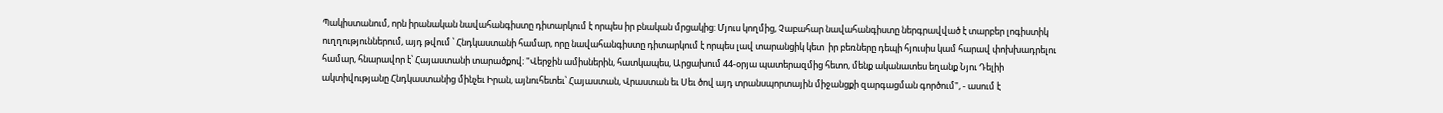Պակիստանում, որն իրանական նավահանգիստը դիտարկում է որպես իր բնական մրցակից: Մյուս կողմից, Չաբահար նավահանգիստը ներգրավված է տարբեր լոգիստիկ ուղղություններում, այդ թվում ՝ Հնդկաստանի համար, որը նավահանգիստը դիտարկում է որպես լավ տարանցիկ կետ  իր բեռները դեպի հյուսիս կամ հարավ փոխխադրելու համար, հնարավոր է՝ Հայաստանի տարածքով։ "Վերջին ամիսներին, հատկապես, Արցախում 44-օրյա պատերազմից հետո, մենք ականատես եղանք Նյու Դելիի ակտիվությանը Հնդկաստանից մինչեւ Իրան, այնուհետեւ՝ Հայաստան, Վրաստան եւ Սեւ ծով այդ տրանսպորտային միջանցքի զարգացման գործում", - ասում է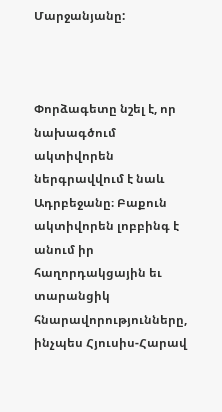Մարջանյանը:



Փորձագետը նշել է, որ նախագծում ակտիվորեն ներգրավվում է նաև Ադրբեջանը։ Բաքուն ակտիվորեն լոբբինգ է անում իր հաղորդակցային եւ տարանցիկ հնարավորությունները, ինչպես Հյուսիս-Հարավ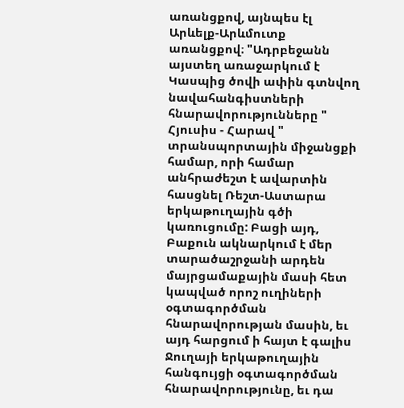առանցքով, այնպես էլ Արևելք-Արևմուտք առանցքով։ "Ադրբեջանն այստեղ առաջարկում է Կասպից ծովի ափին գտնվող նավահանգիստների հնարավորությունները " Հյուսիս - Հարավ " տրանսպորտային միջանցքի համար, որի համար անհրաժեշտ է ավարտին հասցնել Ռեշտ-Աստարա երկաթուղային գծի կառուցումը: Բացի այդ, Բաքուն ակնարկում է մեր տարածաշրջանի արդեն մայրցամաքային մասի հետ կապված որոշ ուղիների օգտագործման հնարավորության մասին, եւ այդ հարցում ի հայտ է գալիս Ջուղայի երկաթուղային հանգույցի օգտագործման հնարավորությունը, եւ դա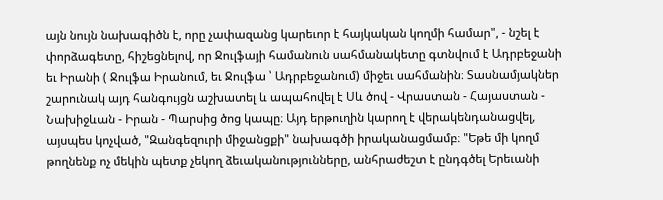այն նույն նախագիծն է, որը չափազանց կարեւոր է հայկական կողմի համար", - նշել է փորձագետը, հիշեցնելով, որ Ջուլֆայի համանուն սահմանակետը գտնվում է Ադրբեջանի եւ Իրանի ( Ջուլֆա Իրանում, եւ Ջուլֆա ՝ Ադրբեջանում) միջեւ սահմանին։ Տասնամյակներ շարունակ այդ հանգույցն աշխատել և ապահովել է Սև ծով - Վրաստան - Հայաստան - Նախիջևան - Իրան - Պարսից ծոց կապը։ Այդ երթուղին կարող է վերակենդանացվել, այսպես կոչված, "Զանգեզուրի միջանցքի" նախագծի իրականացմամբ։ "Եթե մի կողմ թողնենք ոչ մեկին պետք չեկող ձեւականությունները, անհրաժեշտ է ընդգծել Երեւանի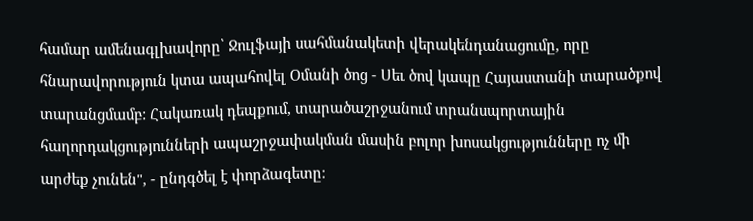համար ամենագլխավորը՝ Ջուլֆայի սահմանակետի վերակենդանացումը, որը հնարավորություն կտա ապահովել Օմանի ծոց - Սեւ ծով կապը Հայաստանի տարածքով տարանցմամբ: Հակառակ դեպքում, տարածաշրջանում տրանսպորտային հաղորդակցությունների ապաշրջափակման մասին բոլոր խոսակցությունները ոչ մի արժեք չունեն", - ընդգծել է փորձագետը։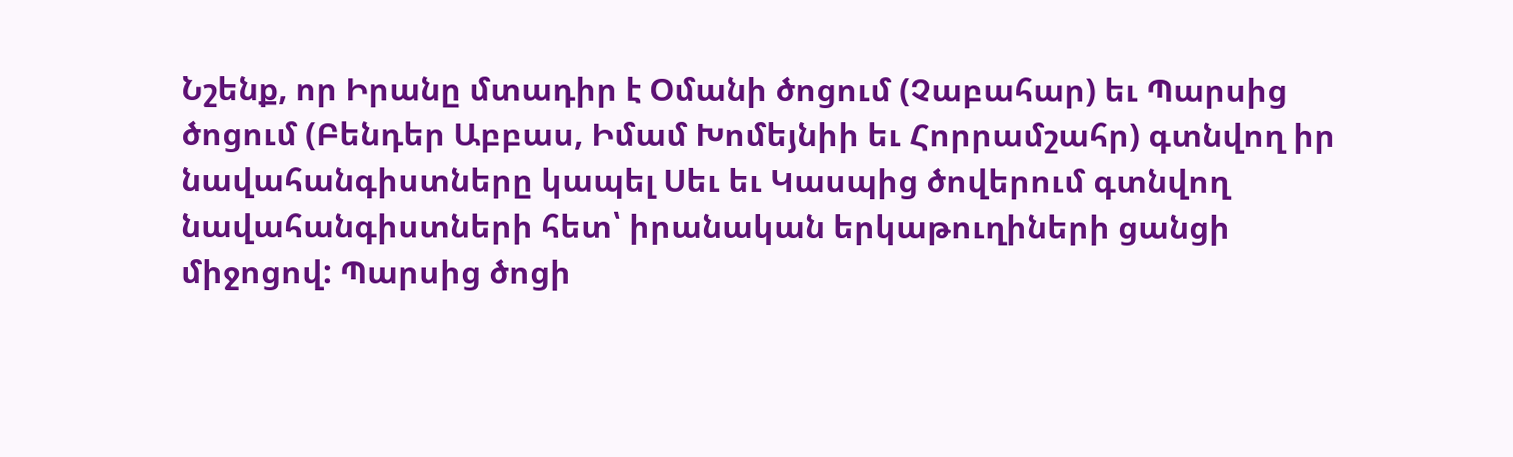Նշենք, որ Իրանը մտադիր է Օմանի ծոցում (Չաբահար) եւ Պարսից ծոցում (Բենդեր Աբբաս, Իմամ Խոմեյնիի եւ Հորրամշահր) գտնվող իր նավահանգիստները կապել Սեւ եւ Կասպից ծովերում գտնվող նավահանգիստների հետ՝ իրանական երկաթուղիների ցանցի միջոցով: Պարսից ծոցի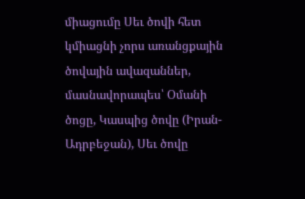միացումը Սեւ ծովի հետ կմիացնի չորս առանցքային ծովային ավազաններ, մասնավորապես՝ Օմանի ծոցը, Կասպից ծովը (Իրան-Ադրբեջան), Սեւ ծովը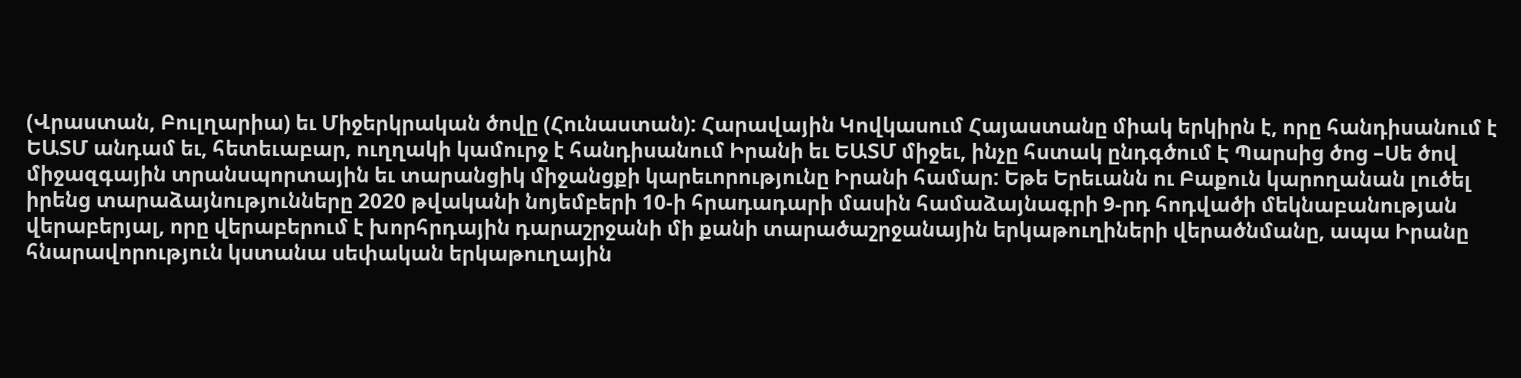(Վրաստան, Բուլղարիա) եւ Միջերկրական ծովը (Հունաստան): Հարավային Կովկասում Հայաստանը միակ երկիրն է, որը հանդիսանում է ԵԱՏՄ անդամ եւ, հետեւաբար, ուղղակի կամուրջ է հանդիսանում Իրանի եւ ԵԱՏՄ միջեւ, ինչը հստակ ընդգծում Է Պարսից ծոց –Սե ծով միջազգային տրանսպորտային եւ տարանցիկ միջանցքի կարեւորությունը Իրանի համար: Եթե Երեւանն ու Բաքուն կարողանան լուծել իրենց տարաձայնությունները 2020 թվականի նոյեմբերի 10-ի հրադադարի մասին համաձայնագրի 9-րդ հոդվածի մեկնաբանության վերաբերյալ, որը վերաբերում է խորհրդային դարաշրջանի մի քանի տարածաշրջանային երկաթուղիների վերածնմանը, ապա Իրանը հնարավորություն կստանա սեփական երկաթուղային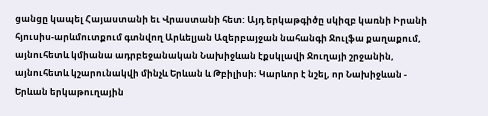ցանցը կապել Հայաստանի եւ Վրաստանի հետ: Այդ երկաթգիծը սկիզբ կառնի Իրանի հյուսիս-արևմուտքում գտնվող Արևելյան Ազերբայջան նահանգի Ջուլֆա քաղաքում, այնուհետև կմիանա ադրբեջանական Նախիջևան էքսկլավի Ջուղայի շրջանին, այնուհետև կշարունակվի մինչև Երևան և Թբիլիսի։ Կարևոր է նշել, որ Նախիջևան - Երևան երկաթուղային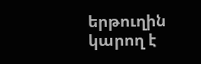երթուղին կարող է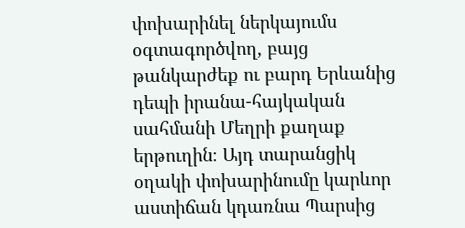փոխարինել ներկայումս օգտագործվող, բայց թանկարժեք ու բարդ Երևանից դեպի իրանա-հայկական սահմանի Մեղրի քաղաք երթուղին։ Այդ տարանցիկ օղակի փոխարինումը կարևոր աստիճան կդառնա Պարսից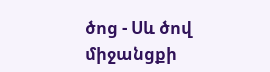ծոց - Սև ծով միջանցքի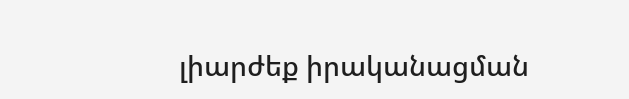լիարժեք իրականացման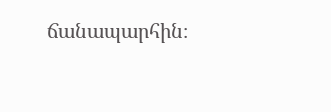ճանապարհին։